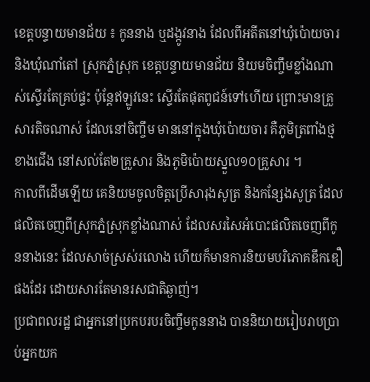ខេត្តបន្ទាយមានជ័យ ៖ កូននាង ឬដង្កូវនាង ដែលពីអតីតនៅឃុំប៉ោយចារ និងឃុំណាំតៅ ស្រុកភ្នំស្រុក ខេត្តបន្ទាយមានជ័យ និយមចិញ្ចឹមខ្លាំងណាស់ស្ទើរតែគ្រប់ផ្ទះ ប៉ុន្តែឥឡូវនេះ ស្ទើរតែផុតពូជន៍ទៅហើយ ព្រោះមានគ្រួសារតិចណាស់ ដែលនៅចិញ្ចឹម មាននៅក្នុងឃុំប៉ោយចារ គឺភូមិត្រពាំងថ្មខាងជើង នៅសល់តែ២គ្រួសារ និងភូមិប៉ោយស្នួល១០គ្រួសារ ។
កាលពីដើមឡើយ គេនិយមចូលចិត្តប្រើសារុងសូត្រ និងកន្សែងសូត្រ ដែលផលិតចេញពីស្រុកភ្នំស្រុកខ្លាំងណាស់ ដែលសរសៃអំបោះផលិតចេញពីកូននាងនេះ ដែលសាច់ស្រស់រលោង ហើយក៏មានការនិយមបរិភោគឌឹកឌឿផងដែរ ដោយសារតែមានរសជាតិឆ្ងាញ់។
ប្រជាពលរដ្ឋ ជាអ្នកនៅប្រកបរបរចិញ្ចឹមកូននាង បាននិយាយរៀបរាបប្រាប់អ្នកយក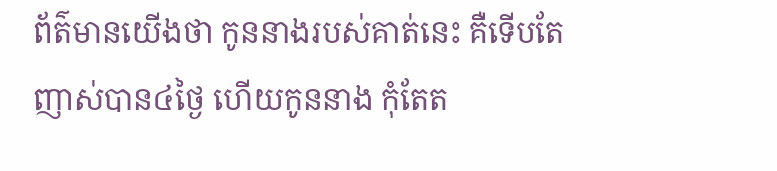ព័ត៌មានយើងថា កូននាងរបស់គាត់នេះ គឺទើបតែញាស់បាន៤ថ្ងៃ ហើយកូននាង កុំតែត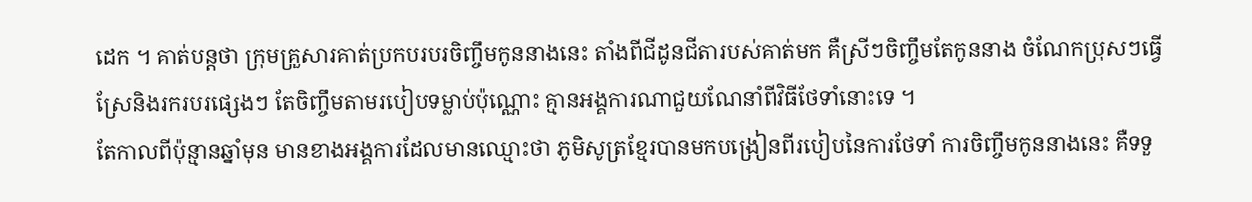ដេក ។ គាត់បន្តថា ក្រុមគ្រួសារគាត់ប្រកបរបរចិញ្ចឹមកូននាងនេះ តាំងពីជីដូនជីតារបស់គាត់មក គឺស្រីៗចិញ្ចឹមតែកូននាង ចំណែកប្រុសៗធ្វើស្រែនិងរករបរផ្សេងៗ តែចិញ្ចឹមតាមរបៀបទម្លាប់ប៉ុណ្ណោះ គ្មានអង្គការណាជួយណែនាំពីវិធីថែទាំនោះទេ ។
តែកាលពីប៉ុន្មានឆ្នាំមុន មានខាងអង្គការដែលមានឈ្មោះថា ភូមិសូត្រខ្មែរបានមកបង្រៀនពីរបៀបនៃការថែទាំ ការចិញ្ចឹមកូននាងនេះ គឺទទួ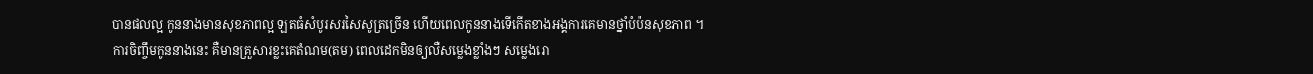បានផលល្អ កូននាងមានសុខភាពល្អ ឡតធំសំបូរសរសៃសូត្រច្រើន ហើយពេលកូននាងទើកើតខាងអង្គការគេមានថ្នាំបំប៉នសុខភាព ។
ការចិញ្ចឹមកូននាងនេះ គឺមានគ្រួសារខ្លះគេតំណម(តម) ពេលដេកមិនឲ្យលឺសម្លេងខ្លាំងៗ សម្លេងរោ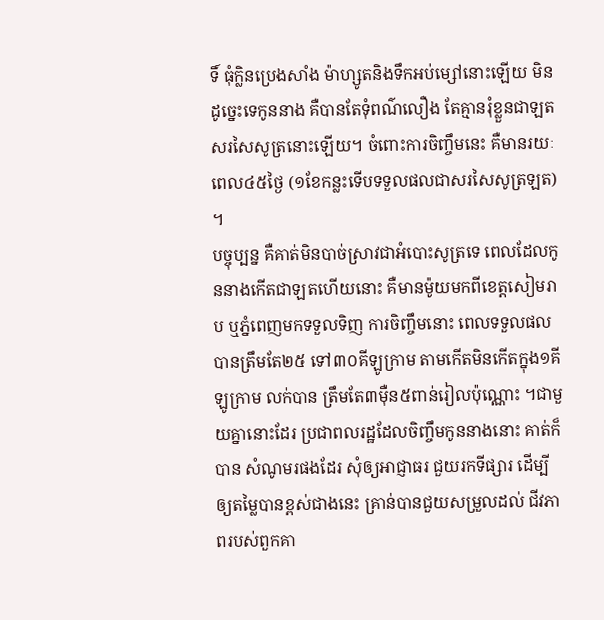ទិ៍ ធុំក្លិនប្រេងសាំង ម៉ាហ្សូតនិងទឹកអប់ម្សៅនោះឡើយ មិនដូច្នេះទេកូននាង គឺបានតែទុំពណ៌លឿង តែគ្មានរុំខ្លួនជាឡតសរសៃសូត្រនោះឡើយ។ ចំពោះការចិញ្ចឹមនេះ គឺមានរយៈពេល៤៥ថ្ងៃ (១ខែកន្លះទើបទទួលផលជាសរសៃសូត្រឡត) ។
បច្ចុប្បន្ន គឺគាត់មិនបាច់ស្រាវជាអំបោះសូត្រទេ ពេលដែលកូននាងកើតជាឡតហើយនោះ គឺមានម៉ូយមកពីខេត្តសៀមរាប ឬភ្នំពេញមកទទួលទិញ ការចិញ្ចឹមនោះ ពេលទទួលផលបានត្រឹមតែ២៥ ទៅ៣០គីឡូក្រាម តាមកើតមិនកើតក្នុង១គីឡូក្រាម លក់បាន ត្រឹមតែ៣ម៉ឺន៥ពាន់រៀលប៉ុណ្ណោះ ។ជាមួយគ្នានោះដែរ ប្រជាពលរដ្ឋដែលចិញ្ចឹមកូននាងនោះ គាត់ក៏បាន សំណូមរផងដែរ សុំឲ្យអាជ្ញាធរ ជួយរកទីផ្សារ ដើម្បីឲ្យតម្លៃបានខ្ពស់ជាងនេះ គ្រាន់បានជួយសម្រួលដល់ ជីវភាពរបស់ពួកគា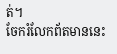ត់។
ចែករំលែកព័តមាននេះ